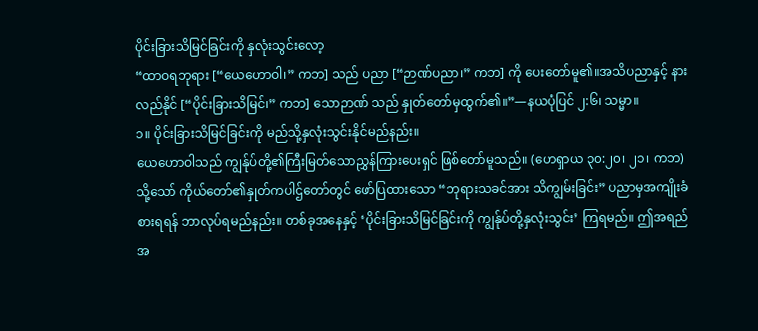ပိုင်းခြားသိမြင်ခြင်းကို နှလုံးသွင်းလော့
“ထာဝရဘုရား [“ယေဟောဝါ၊” ကဘ] သည် ပညာ [“ဉာဏ်ပညာ၊” ကဘ] ကို ပေးတော်မူ၏။အသိပညာနှင့် နားလည်နိုင် [“ပိုင်းခြားသိမြင်၊” ကဘ] သောဉာဏ် သည် နှုတ်တော်မှထွက်၏။”—နယပုံပြင် ၂:၆၊ သမ္မာ။
၁။ ပိုင်းခြားသိမြင်ခြင်းကို မည်သို့နှလုံးသွင်းနိုင်မည်နည်း။
ယေဟောဝါသည် ကျွန်ုပ်တို့၏ကြီးမြတ်သောညွှန်ကြားပေးရှင် ဖြစ်တော်မူသည်။ (ဟေရှာယ ၃၀:၂၀၊ ၂၁၊ ကဘ) သို့သော် ကိုယ်တော်၏နှုတ်ကပါဌ်တော်တွင် ဖော်ပြထားသော “ဘုရားသခင်အား သိကျွမ်းခြင်း” ပညာမှအကျိုးခံစားရရန် ဘာလုပ်ရမည်နည်း။ တစ်ခုအနေနှင့် ‘ပိုင်းခြားသိမြင်ခြင်းကို ကျွန်ုပ်တို့နှလုံးသွင်း’ ကြရမည်။ ဤအရည်အ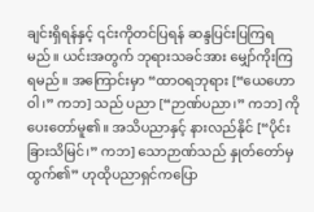ချင်းရှိရန်နှင့် ၎င်းကိုတင်ပြရန် ဆန္ဒပြင်းပြကြရမည်။ ယင်းအတွက် ဘုရားသခင်အား မျှော်ကိုးကြရမည်။ အကြောင်းမှာ “ထာဝရဘုရား [“ယေဟောဝါ၊” ကဘ] သည် ပညာ [“ဉာဏ်ပညာ၊” ကဘ] ကို ပေးတော်မူ၏။ အသိပညာနှင့် နားလည်နိုင် [“ပိုင်းခြားသိမြင်၊” ကဘ] သောဉာဏ်သည် နှုတ်တော်မှထွက်၏” ဟုထိုပညာရှင်ကပြော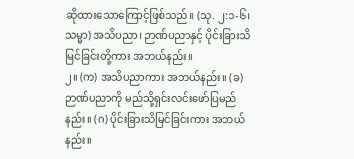ဆိုထားသောကြောင့်ဖြစ်သည်။ (သု. ၂:၁-၆၊ သမ္မာ) အသိပညာ၊ ဉာဏ်ပညာနှင့် ပိုင်းခြားသိမြင်ခြင်းတို့ကား အဘယ်နည်း။
၂။ (က) အသိပညာကား အဘယ်နည်း။ (ခ) ဉာဏ်ပညာကို မည်သို့ရှင်းလင်းဖော်ပြမည်နည်း။ (ဂ) ပိုင်းခြားသိမြင်ခြင်းကား အဘယ်နည်း။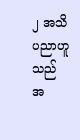၂ အသိပညာဟူသည် အ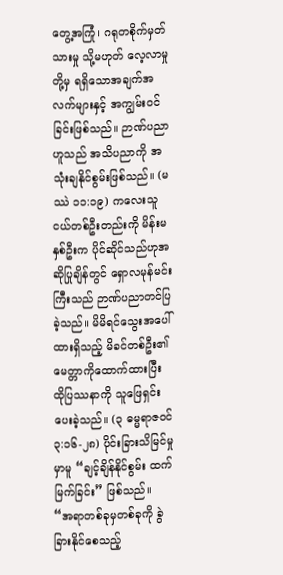တွေ့အကြုံ၊ ဂရုတစိုက်မှတ်သားမှု သို့မဟုတ် လေ့လာမှုတို့မှ ရရှိသောအချက်အလက်များနှင့် အကျွမ်းဝင်ခြင်းဖြစ်သည်။ ဉာဏ်ပညာဟူသည် အသိပညာကို အသုံးချနိုင်စွမ်းဖြစ်သည်။ (မဿဲ ၁၁:၁၉) ကလေးသူငယ်တစ်ဦးတည်းကို မိန်းမနှစ်ဦးက ပိုင်ဆိုင်သည်ဟုအဆိုပြုချိန်တွင် ရှောလမုန်မင်းကြီးသည် ဉာဏ်ပညာတင်ပြခဲ့သည်။ မိမိရင်သွေးအပေါ်ထားရှိသည့် မိခင်တစ်ဦး၏မေတ္တာကိုထောက်ထားပြီး ထိုပြဿနာကို သူဖြေရှင်းပေးခဲ့သည်။ (၃ ဓမ္မရာဇဝင် ၃:၁၆-၂၈) ပိုင်းခြားသိမြင်မှုမှာမူ “ချင့်ချိန်နိုင်စွမ်း ထက်မြက်ခြင်း” ဖြစ်သည်။ “အရာတစ်ခုမှတစ်ခုကို ခွဲခြားနိုင်စေသည့်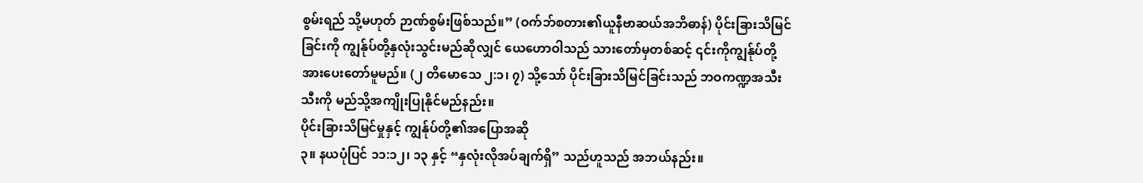စွမ်းရည် သို့မဟုတ် ဉာဏ်စွမ်းဖြစ်သည်။” (ဝက်ဘ်စတား၏ယူနီဗာဆယ်အဘိဓာန်) ပိုင်းခြားသိမြင်ခြင်းကို ကျွန်ုပ်တို့နှလုံးသွင်းမည်ဆိုလျှင် ယေဟောဝါသည် သားတော်မှတစ်ဆင့် ၎င်းကိုကျွန်ုပ်တို့အားပေးတော်မူမည်။ (၂ တိမောသေ ၂:၁၊ ၇) သို့သော် ပိုင်းခြားသိမြင်ခြင်းသည် ဘဝကဏ္ဍအသီးသီးကို မည်သို့အကျိုးပြုနိုင်မည်နည်း။
ပိုင်းခြားသိမြင်မှုနှင့် ကျွန်ုပ်တို့၏အပြောအဆို
၃။ နယပုံပြင် ၁၁:၁၂၊ ၁၃ နှင့် “နှလုံးလိုအပ်ချက်ရှိ” သည်ဟူသည် အဘယ်နည်း။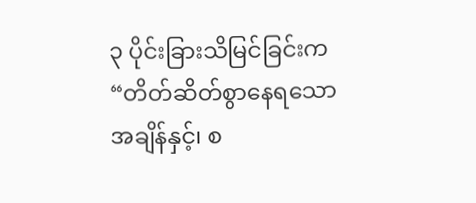၃ ပိုင်းခြားသိမြင်ခြင်းက “တိတ်ဆိတ်စွာနေရသောအချိန်နှင့်၊ စ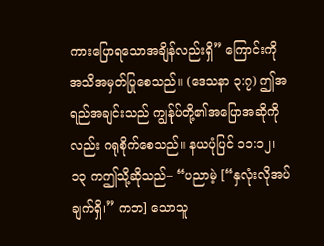ကားပြောရသောအချိန်လည်းရှိ” ကြောင်းကို အသိအမှတ်ပြုစေသည်။ (ဒေသနာ ၃:၇) ဤအရည်အချင်းသည် ကျွန်ုပ်တို့၏အပြောအဆိုကိုလည်း ဂရုစိုက်စေသည်။ နယပုံပြင် ၁၁:၁၂၊ ၁၃ ကဤသို့ဆိုသည်– “ပညာမဲ့ [“နှလုံးလိုအပ်ချက်ရှိ၊” ကဘ] သောသူ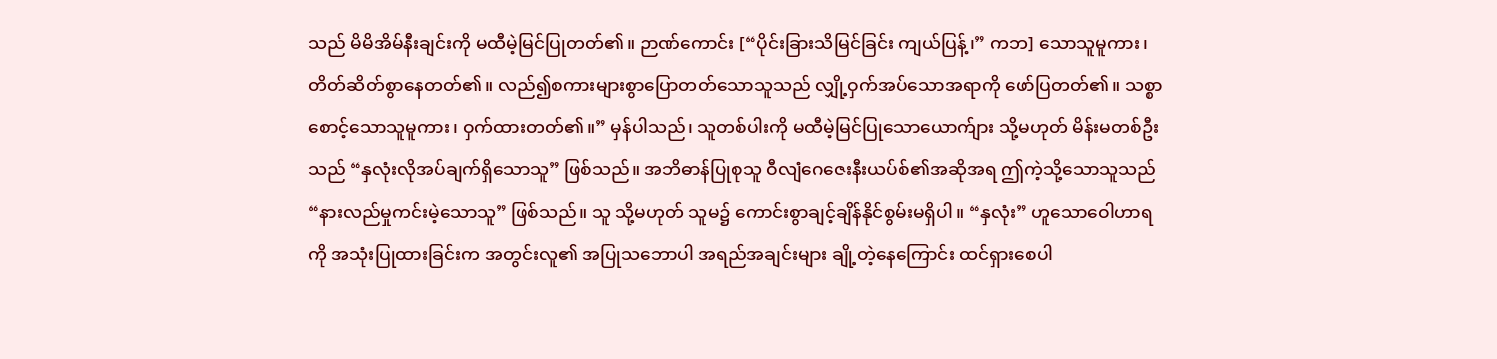သည် မိမိအိမ်နီးချင်းကို မထီမဲ့မြင်ပြုတတ်၏။ ဉာဏ်ကောင်း [“ပိုင်းခြားသိမြင်ခြင်း ကျယ်ပြန့်၊” ကဘ] သောသူမူကား၊ တိတ်ဆိတ်စွာနေတတ်၏။ လည်၍စကားများစွာပြောတတ်သောသူသည် လျှို့ဝှက်အပ်သောအရာကို ဖော်ပြတတ်၏။ သစ္စာစောင့်သောသူမူကား၊ ဝှက်ထားတတ်၏။” မှန်ပါသည်၊ သူတစ်ပါးကို မထီမဲ့မြင်ပြုသောယောက်ျား သို့မဟုတ် မိန်းမတစ်ဦးသည် “နှလုံးလိုအပ်ချက်ရှိသောသူ” ဖြစ်သည်။ အဘိဓာန်ပြုစုသူ ဝီလျံဂေဇေးနီးယပ်စ်၏အဆိုအရ ဤကဲ့သို့သောသူသည် “နားလည်မှုကင်းမဲ့သောသူ” ဖြစ်သည်။ သူ သို့မဟုတ် သူမ၌ ကောင်းစွာချင့်ချိန်နိုင်စွမ်းမရှိပါ။ “နှလုံး” ဟူသောဝေါဟာရကို အသုံးပြုထားခြင်းက အတွင်းလူ၏ အပြုသဘောပါ အရည်အချင်းများ ချို့တဲ့နေကြောင်း ထင်ရှားစေပါ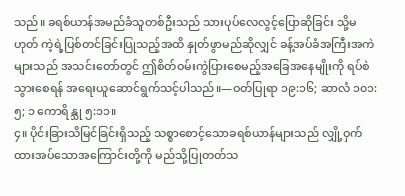သည်။ ခရစ်ယာန်အမည်ခံသူတစ်ဦးသည် သားပုပ်လေလွင့်ပြောဆိုခြင်း သို့မဟုတ် ကဲ့ရဲ့ပြစ်တင်ခြင်းပြုသည့်အထိ နှုတ်ဖွာမည်ဆိုလျှင် ခန့်အပ်ခံအကြီးအကဲများသည် အသင်းတော်တွင် ဤစိတ်ဝမ်းကွဲပြားစေမည့်အခြေအနေမျိုးကို ရပ်စဲသွားစေရန် အရေးယူဆောင်ရွက်သင့်ပါသည်။—ဝတ်ပြုရာ ၁၉:၁၆; ဆာလံ ၁၀၁:၅; ၁ ကောရိန္သု ၅:၁၁။
၄။ ပိုင်းခြားသိမြင်ခြင်းရှိသည့် သစ္စာစောင့်သောခရစ်ယာန်များသည် လျှို့ဝှက်ထားအပ်သောအကြောင်းတို့ကို မည်သို့ပြုတတ်သ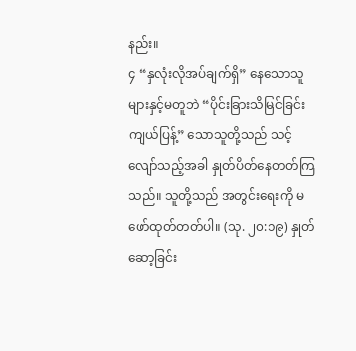နည်း။
၄ “နှလုံးလိုအပ်ချက်ရှိ” နေသောသူများနှင့်မတူဘဲ “ပိုင်းခြားသိမြင်ခြင်း ကျယ်ပြန့်” သောသူတို့သည် သင့်လျော်သည့်အခါ နှုတ်ပိတ်နေတတ်ကြသည်။ သူတို့သည် အတွင်းရေးကို မဖော်ထုတ်တတ်ပါ။ (သု. ၂၀:၁၉) နှုတ်ဆော့ခြင်း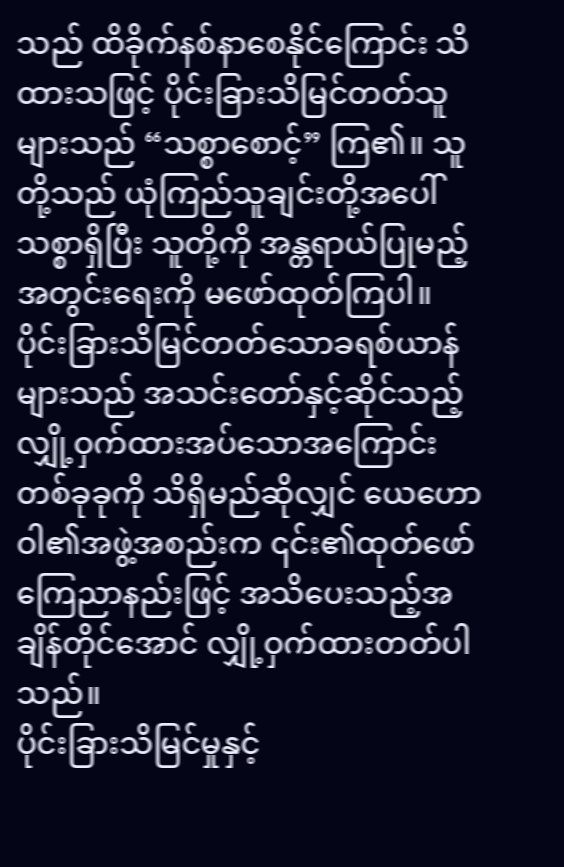သည် ထိခိုက်နစ်နာစေနိုင်ကြောင်း သိထားသဖြင့် ပိုင်းခြားသိမြင်တတ်သူများသည် “သစ္စာစောင့်” ကြ၏။ သူတို့သည် ယုံကြည်သူချင်းတို့အပေါ် သစ္စာရှိပြီး သူတို့ကို အန္တရာယ်ပြုမည့် အတွင်းရေးကို မဖော်ထုတ်ကြပါ။ ပိုင်းခြားသိမြင်တတ်သောခရစ်ယာန်များသည် အသင်းတော်နှင့်ဆိုင်သည့် လျှို့ဝှက်ထားအပ်သောအကြောင်းတစ်ခုခုကို သိရှိမည်ဆိုလျှင် ယေဟောဝါ၏အဖွဲ့အစည်းက ၎င်း၏ထုတ်ဖော်ကြေညာနည်းဖြင့် အသိပေးသည့်အချိန်တိုင်အောင် လျှို့ဝှက်ထားတတ်ပါသည်။
ပိုင်းခြားသိမြင်မှုနှင့်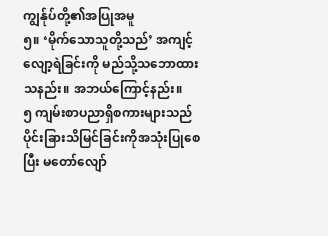ကျွန်ုပ်တို့၏အပြုအမူ
၅။ ‘မိုက်သောသူတို့သည်’ အကျင့်လျော့ရဲခြင်းကို မည်သို့သဘောထားသနည်း။ အဘယ်ကြောင့်နည်း။
၅ ကျမ်းစာပညာရှိစကားများသည် ပိုင်းခြားသိမြင်ခြင်းကိုအသုံးပြုစေပြီး မတော်လျော်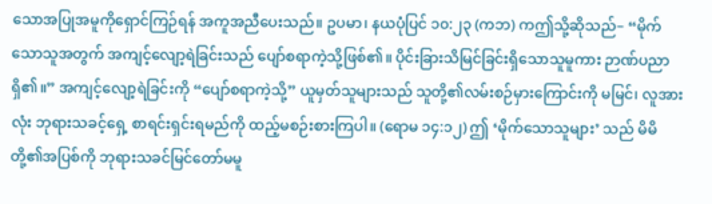သောအပြုအမူကိုရှောင်ကြဉ်ရန် အကူအညီပေးသည်။ ဥပမာ၊ နယပုံပြင် ၁၀:၂၃ (ကဘ) ကဤသို့ဆိုသည်– “မိုက်သောသူအတွက် အကျင့်လျော့ရဲခြင်းသည် ပျော်စရာကဲ့သို့ဖြစ်၏။ ပိုင်းခြားသိမြင်ခြင်းရှိသောသူမူကား ဉာဏ်ပညာရှိ၏။” အကျင့်လျော့ရဲခြင်းကို “ပျော်စရာကဲ့သို့” ယူမှတ်သူများသည် သူတို့၏လမ်းစဉ်မှားကြောင်းကို မမြင်၊ လူအားလုံး ဘုရားသခင့်ရှေ့ စာရင်းရှင်းရမည်ကို ထည့်မစဉ်းစားကြပါ။ (ရောမ ၁၄:၁၂) ဤ ‘မိုက်သောသူများ’ သည် မိမိတို့၏အပြစ်ကို ဘုရားသခင်မြင်တော်မမူ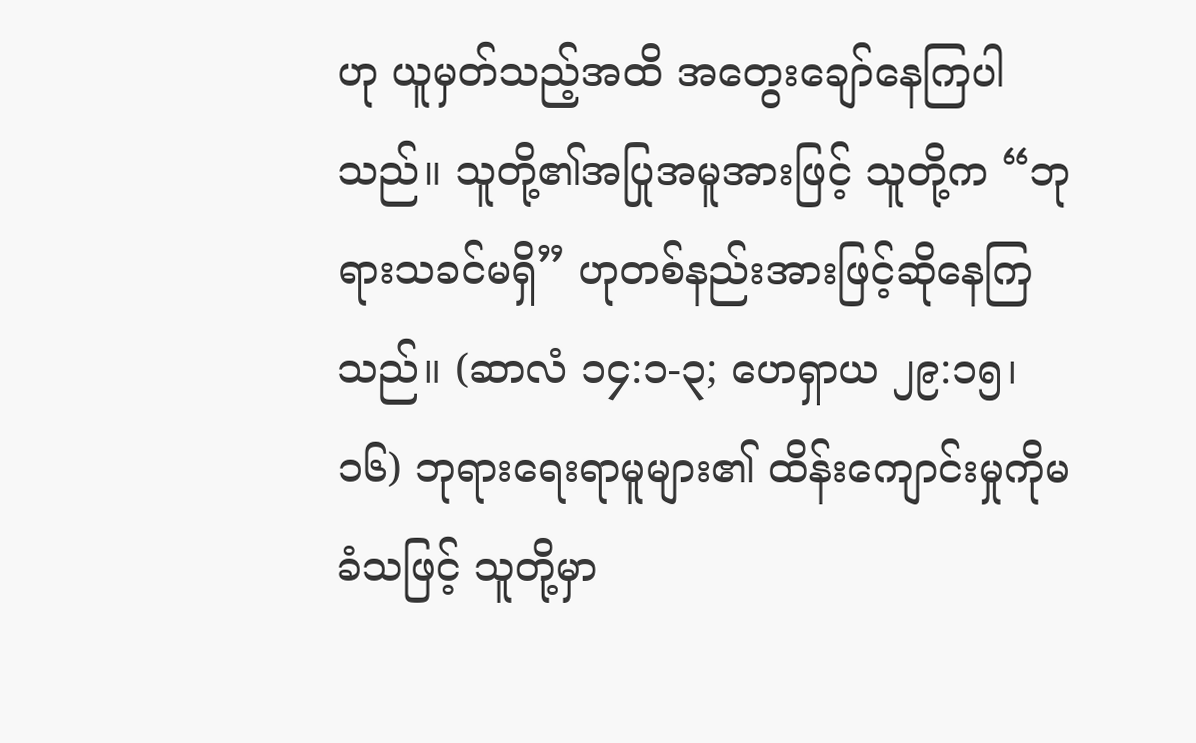ဟု ယူမှတ်သည့်အထိ အတွေးချော်နေကြပါသည်။ သူတို့၏အပြုအမူအားဖြင့် သူတို့က “ဘုရားသခင်မရှိ” ဟုတစ်နည်းအားဖြင့်ဆိုနေကြသည်။ (ဆာလံ ၁၄:၁-၃; ဟေရှာယ ၂၉:၁၅၊ ၁၆) ဘုရားရေးရာမူများ၏ ထိန်းကျောင်းမှုကိုမခံသဖြင့် သူတို့မှာ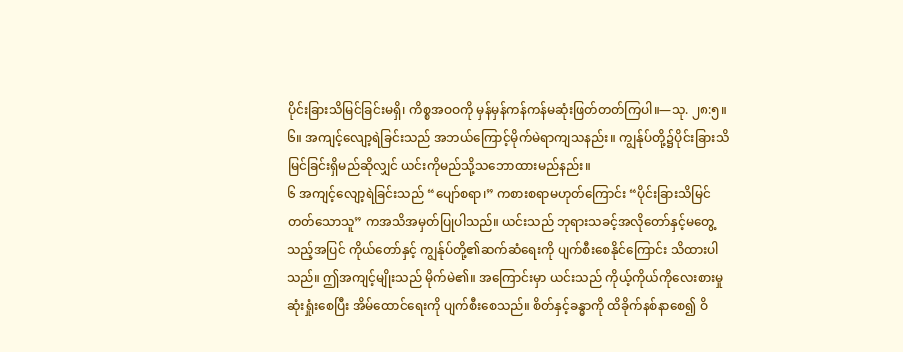ပိုင်းခြားသိမြင်ခြင်းမရှိ၊ ကိစ္စအဝဝကို မှန်မှန်ကန်ကန်မဆုံးဖြတ်တတ်ကြပါ။—သု. ၂၈:၅။
၆။ အကျင့်လျော့ရဲခြင်းသည် အဘယ်ကြောင့်မိုက်မဲရာကျသနည်း။ ကျွန်ုပ်တို့၌ပိုင်းခြားသိမြင်ခြင်းရှိမည်ဆိုလျှင် ယင်းကိုမည်သို့သဘောထားမည်နည်း။
၆ အကျင့်လျော့ရဲခြင်းသည် “ပျော်စရာ၊” ကစားစရာမဟုတ်ကြောင်း “ပိုင်းခြားသိမြင်တတ်သောသူ” ကအသိအမှတ်ပြုပါသည်။ ယင်းသည် ဘုရားသခင့်အလိုတော်နှင့်မတွေ့သည့်အပြင် ကိုယ်တော်နှင့် ကျွန်ုပ်တို့၏ဆက်ဆံရေးကို ပျက်စီးစေနိုင်ကြောင်း သိထားပါသည်။ ဤအကျင့်မျိုးသည် မိုက်မဲ၏။ အကြောင်းမှာ ယင်းသည် ကိုယ့်ကိုယ်ကိုလေးစားမှုဆုံးရှုံးစေပြီး အိမ်ထောင်ရေးကို ပျက်စီးစေသည်။ စိတ်နှင့်ခန္ဓာကို ထိခိုက်နစ်နာစေ၍ ဝိ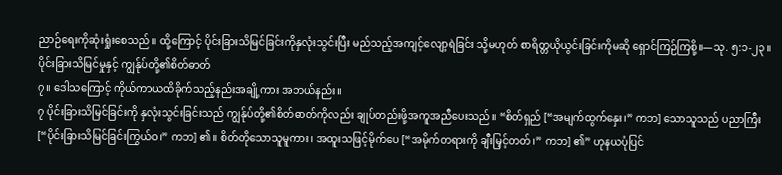ညာဉ်ရေးကိုဆုံးရှုံးစေသည်။ ထို့ကြောင့် ပိုင်းခြားသိမြင်ခြင်းကိုနှလုံးသွင်းပြီး မည်သည့်အကျင့်လျော့ရဲခြင်း သို့မဟုတ် စာရိတ္တယိုယွင်းခြင်းကိုမဆို ရှောင်ကြဉ်ကြစို့။—သု. ၅:၁-၂၃။
ပိုင်းခြားသိမြင်မှုနှင့် ကျွန်ုပ်တို့၏စိတ်ဓာတ်
၇။ ဒေါသကြောင့် ကိုယ်ကာယထိခိုက်သည့်နည်းအချို့ကား အဘယ်နည်း။
၇ ပိုင်းခြားသိမြင်ခြင်းကို နှလုံးသွင်းခြင်းသည် ကျွန်ုပ်တို့၏စိတ်ဓာတ်ကိုလည်း ချုပ်တည်းဖို့အကူအညီပေးသည်။ “စိတ်ရှည် [“အမျက်ထွက်နှေး၊” ကဘ] သောသူသည် ပညာကြီး [“ပိုင်းခြားသိမြင်ခြင်းကြွယ်ဝ၊” ကဘ] ၏။ စိတ်တိုသောသူမူကား၊ အထူးသဖြင့်မိုက်ပေ [“အမိုက်တရားကို ချီးမြှင့်တတ်၊” ကဘ] ၏” ဟုနယပုံပြင်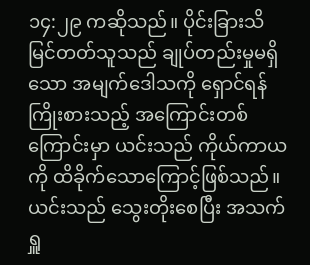၁၄:၂၉ ကဆိုသည်။ ပိုင်းခြားသိမြင်တတ်သူသည် ချုပ်တည်းမှုမရှိသော အမျက်ဒေါသကို ရှောင်ရန်ကြိုးစားသည့် အကြောင်းတစ်ကြောင်းမှာ ယင်းသည် ကိုယ်ကာယကို ထိခိုက်သောကြောင့်ဖြစ်သည်။ ယင်းသည် သွေးတိုးစေပြီး အသက်ရှူ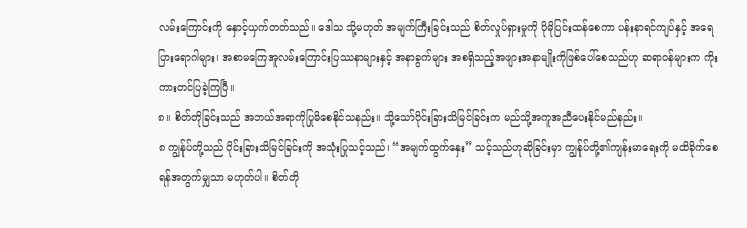လမ်းကြောင်းကို နှောင့်ယှက်တတ်သည်။ ဒေါသ သို့မဟုတ် အမျက်ကြီးခြင်းသည် စိတ်လှုပ်ရှားမှုကို ပိုမိုပြင်းထန်စေကာ ပန်းနာရင်ကျပ်နှင့် အရေပြားရောဂါများ၊ အစာမကြေအူလမ်းကြောင်းပြဿနာများနှင့် အနာခွက်များ အစရှိသည့်အဖျားအနာမျိုးကိုဖြစ်ပေါ်စေသည်ဟု ဆရာဝန်များက ကိုးကားတင်ပြခဲ့ကြပြီ။
၈။ စိတ်တိုခြင်းသည် အဘယ်အရာကိုပြုမိစေနိုင်သနည်း။ သို့သော်ပိုင်းခြားသိမြင်ခြင်းက မည်သို့အကူအညီပေးနိုင်မည်နည်း။
၈ ကျွန်ုပ်တို့သည် ပိုင်းခြားသိမြင်ခြင်းကို အသုံးပြုသင့်သည်၊ “အမျက်ထွက်နှေး” သင့်သည်ဟုဆိုခြင်းမှာ ကျွန်ုပ်တို့၏ကျန်းမာရေးကို မထိခိုက်စေရန်အတွက်မျှသာ မဟုတ်ပါ။ စိတ်တို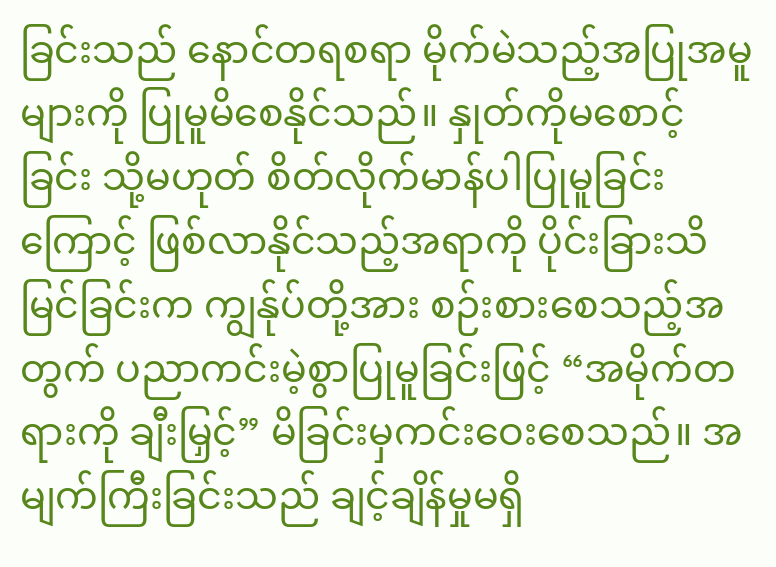ခြင်းသည် နောင်တရစရာ မိုက်မဲသည့်အပြုအမူများကို ပြုမူမိစေနိုင်သည်။ နှုတ်ကိုမစောင့်ခြင်း သို့မဟုတ် စိတ်လိုက်မာန်ပါပြုမူခြင်းကြောင့် ဖြစ်လာနိုင်သည့်အရာကို ပိုင်းခြားသိမြင်ခြင်းက ကျွန်ုပ်တို့အား စဉ်းစားစေသည့်အတွက် ပညာကင်းမဲ့စွာပြုမူခြင်းဖြင့် “အမိုက်တရားကို ချီးမြှင့်” မိခြင်းမှကင်းဝေးစေသည်။ အမျက်ကြီးခြင်းသည် ချင့်ချိန်မှုမရှိ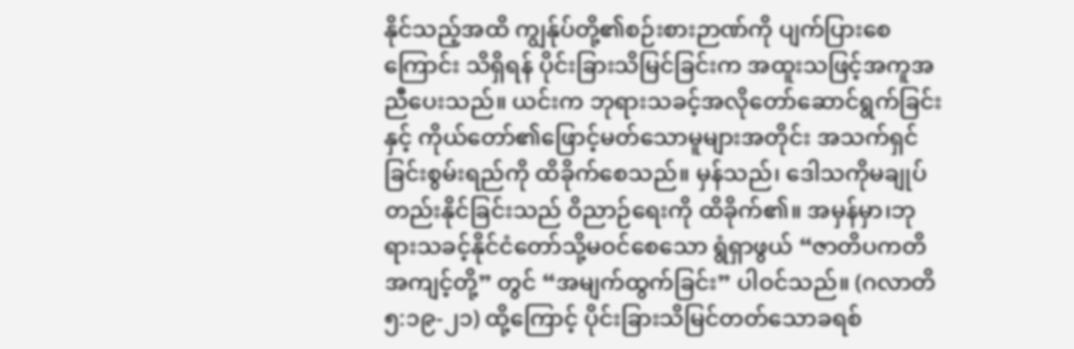နိုင်သည့်အထိ ကျွန်ုပ်တို့၏စဉ်းစားဉာဏ်ကို ပျက်ပြားစေကြောင်း သိရှိရန် ပိုင်းခြားသိမြင်ခြင်းက အထူးသဖြင့်အကူအညီပေးသည်။ ယင်းက ဘုရားသခင့်အလိုတော်ဆောင်ရွက်ခြင်းနှင့် ကိုယ်တော်၏ဖြောင့်မတ်သောမူများအတိုင်း အသက်ရှင်ခြင်းစွမ်းရည်ကို ထိခိုက်စေသည်။ မှန်သည်၊ ဒေါသကိုမချုပ်တည်းနိုင်ခြင်းသည် ဝိညာဉ်ရေးကို ထိခိုက်၏။ အမှန်မှာ၊ဘုရားသခင့်နိုင်ငံတော်သို့မဝင်စေသော ရွံရှာဖွယ် “ဇာတိပကတိအကျင့်တို့” တွင် “အမျက်ထွက်ခြင်း” ပါဝင်သည်။ (ဂလာတိ ၅:၁၉-၂၁) ထို့ကြောင့် ပိုင်းခြားသိမြင်တတ်သောခရစ်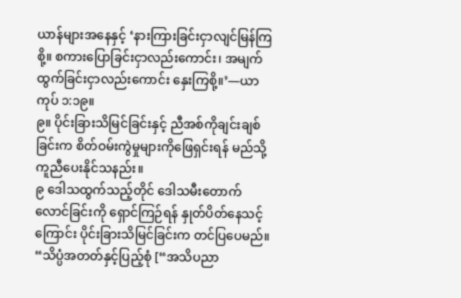ယာန်များအနေနှင့် ‘နားကြားခြင်းငှာလျင်မြန်ကြစို့။ စကားပြောခြင်းငှာလည်းကောင်း၊ အမျက်ထွက်ခြင်းငှာလည်းကောင်း နှေးကြစို့။’—ယာကုပ် ၁:၁၉။
၉။ ပိုင်းခြားသိမြင်ခြင်းနှင့် ညီအစ်ကိုချင်းချစ်ခြင်းက စိတ်ဝမ်းကွဲမှုများကိုဖြေရှင်းရန် မည်သို့ကူညီပေးနိုင်သနည်း။
၉ ဒေါသထွက်သည့်တိုင် ဒေါသမီးတောက်လောင်ခြင်းကို ရှောင်ကြဉ်ရန် နှုတ်ပိတ်နေသင့်ကြောင်း ပိုင်းခြားသိမြင်ခြင်းက တင်ပြပေမည်။ “သိပ္ပံအတတ်နှင့်ပြည့်စုံ [“အသိပညာ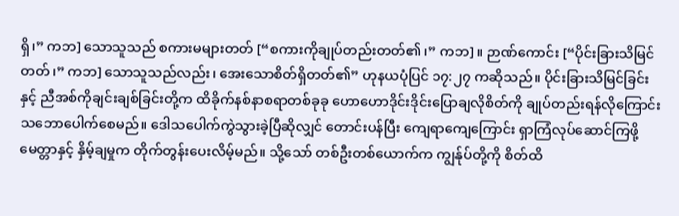ရှိ၊” ကဘ] သောသူသည် စကားမများတတ် [“စကားကိုချုပ်တည်းတတ်၏၊” ကဘ]။ ဉာဏ်ကောင်း [“ပိုင်းခြားသိမြင်တတ်၊” ကဘ] သောသူသည်လည်း၊ အေးသောစိတ်ရှိတတ်၏” ဟုနယပုံပြင် ၁၇:၂၇ ကဆိုသည်။ ပိုင်းခြားသိမြင်ခြင်းနှင့် ညီအစ်ကိုချင်းချစ်ခြင်းတို့က ထိခိုက်နစ်နာစရာတစ်ခုခု ဟောဟောဒိုင်းဒိုင်းပြောချလိုစိတ်ကို ချုပ်တည်းရန်လိုကြောင်း သဘောပေါက်စေမည်။ ဒေါသပေါက်ကွဲသွားခဲ့ပြီဆိုလျှင် တောင်းပန်ပြီး ကျေရာကျေကြောင်း ရှာကြံလုပ်ဆောင်ကြဖို့ မေတ္တာနှင့် နှိမ့်ချမှုက တိုက်တွန်းပေးလိမ့်မည်။ သို့သော် တစ်ဦးတစ်ယောက်က ကျွန်ုပ်တို့ကို စိတ်ထိ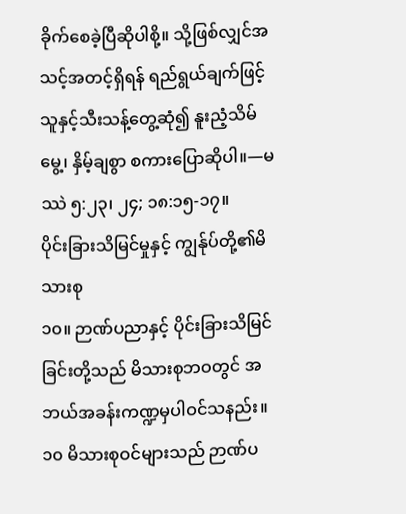ခိုက်စေခဲ့ပြီဆိုပါစို့။ သို့ဖြစ်လျှင်အသင့်အတင့်ရှိရန် ရည်ရွယ်ချက်ဖြင့် သူနှင့်သီးသန့်တွေ့ဆုံ၍ နူးညံ့သိမ်မွေ့၊ နှိမ့်ချစွာ စကားပြောဆိုပါ။—မဿဲ ၅:၂၃၊ ၂၄; ၁၈:၁၅-၁၇။
ပိုင်းခြားသိမြင်မှုနှင့် ကျွန်ုပ်တို့၏မိသားစု
၁၀။ ဉာဏ်ပညာနှင့် ပိုင်းခြားသိမြင်ခြင်းတို့သည် မိသားစုဘဝတွင် အဘယ်အခန်းကဏ္ဍမှပါဝင်သနည်း။
၁၀ မိသားစုဝင်များသည် ဉာဏ်ပ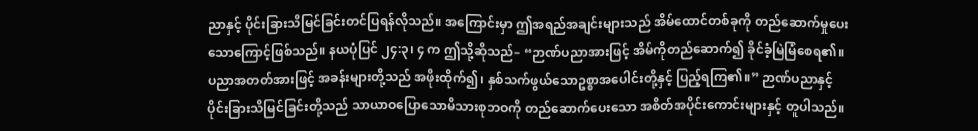ညာနှင့် ပိုင်းခြားသိမြင်ခြင်းတင်ပြရန်လိုသည်။ အကြောင်းမှာ ဤအရည်အချင်းများသည် အိမ်ထောင်တစ်ခုကို တည်ဆောက်မှုပေးသောကြောင့်ဖြစ်သည်။ နယပုံပြင် ၂၄:၃၊ ၄ က ဤသို့ဆိုသည်– “ဉာဏ်ပညာအားဖြင့် အိမ်ကိုတည်ဆောက်၍ ခိုင်ခံ့မြဲမြံစေရ၏။ ပညာအတတ်အားဖြင့် အခန်းများတို့သည် အဖိုးထိုက်၍၊ နှစ်သက်ဖွယ်သောဥစ္စာအပေါင်းတို့နှင့် ပြည့်ရကြ၏။” ဉာဏ်ပညာနှင့် ပိုင်းခြားသိမြင်ခြင်းတို့သည် သာယာဝပြောသောမိသားစုဘဝကို တည်ဆောက်ပေးသော အစိတ်အပိုင်းကောင်းများနှင့် တူပါသည်။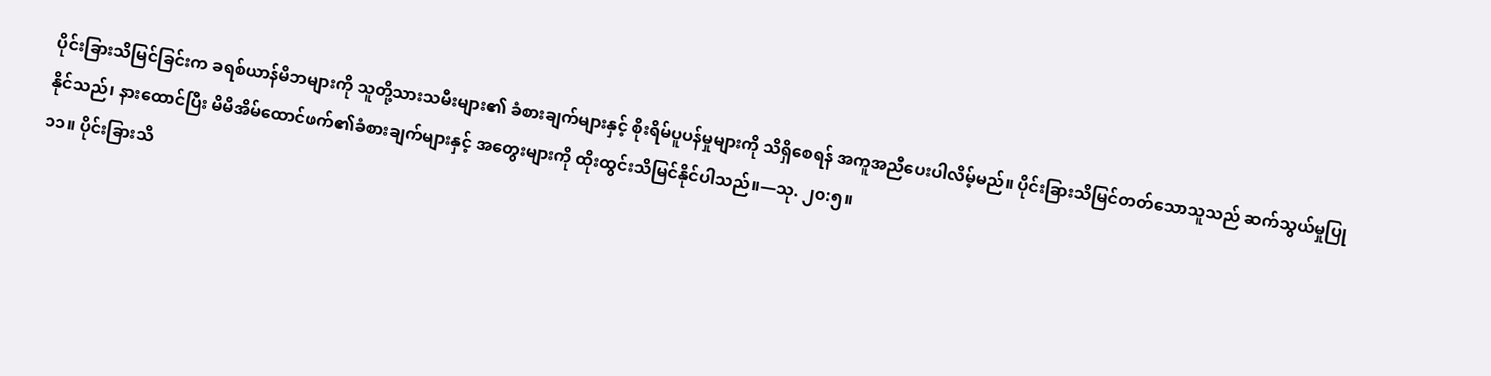ပိုင်းခြားသိမြင်ခြင်းက ခရစ်ယာန်မိဘများကို သူတို့သားသမီးများ၏ ခံစားချက်များနှင့် စိုးရိမ်ပူပန်မှုများကို သိရှိစေရန် အကူအညီပေးပါလိမ့်မည်။ ပိုင်းခြားသိမြင်တတ်သောသူသည် ဆက်သွယ်မှုပြုနိုင်သည်၊ နားထောင်ပြီး မိမိအိမ်ထောင်ဖက်၏ခံစားချက်များနှင့် အတွေးများကို ထိုးထွင်းသိမြင်နိုင်ပါသည်။—သု. ၂၀:၅။
၁၁။ ပိုင်းခြားသိ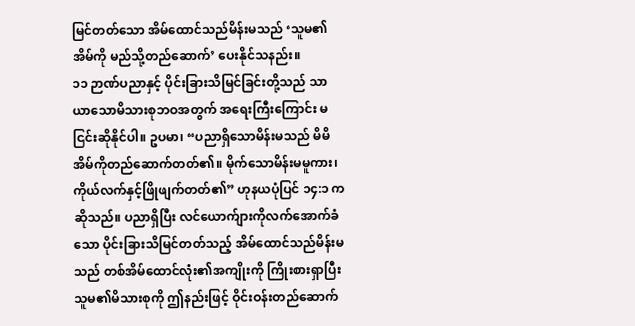မြင်တတ်သော အိမ်ထောင်သည်မိန်းမသည် ‘သူမ၏အိမ်ကို မည်သို့တည်ဆောက်’ ပေးနိုင်သနည်း။
၁၁ ဉာဏ်ပညာနှင့် ပိုင်းခြားသိမြင်ခြင်းတို့သည် သာယာသောမိသားစုဘဝအတွက် အရေးကြီးကြောင်း မငြင်းဆိုနိုင်ပါ။ ဥပမာ၊ “ပညာရှိသောမိန်းမသည် မိမိအိမ်ကိုတည်ဆောက်တတ်၏။ မိုက်သောမိန်းမမူကား၊ ကိုယ်လက်နှင့်ဖြိုဖျက်တတ်၏” ဟုနယပုံပြင် ၁၄:၁ ကဆိုသည်။ ပညာရှိပြီး လင်ယောက်ျားကိုလက်အောက်ခံသော ပိုင်းခြားသိမြင်တတ်သည့် အိမ်ထောင်သည်မိန်းမသည် တစ်အိမ်ထောင်လုံး၏အကျိုးကို ကြိုးစားရှာပြီး သူမ၏မိသားစုကို ဤနည်းဖြင့် ဝိုင်းဝန်းတည်ဆောက်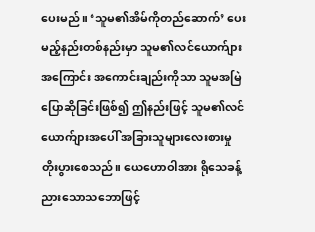ပေးမည်။ ‘သူမ၏အိမ်ကိုတည်ဆောက်’ ပေးမည့်နည်းတစ်နည်းမှာ သူမ၏လင်ယောက်ျားအကြောင်း အကောင်းချည်းကိုသာ သူမအမြဲပြောဆိုခြင်းဖြစ်၍ ဤနည်းဖြင့် သူမ၏လင်ယောက်ျားအပေါ် အခြားသူများလေးစားမှု တိုးပွားစေသည်။ ယေဟောဝါအား ရိုသေခန့်ညားသောသဘောဖြင့်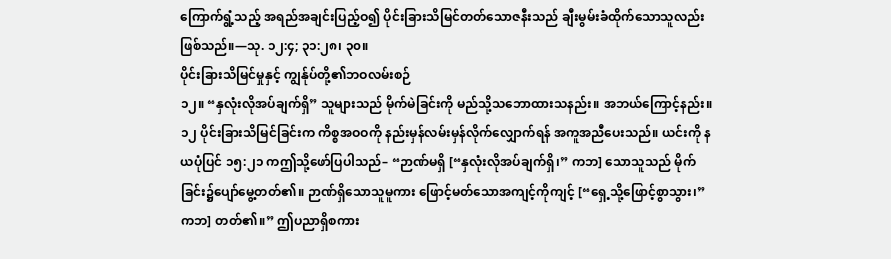ကြောက်ရွံ့သည့် အရည်အချင်းပြည့်ဝ၍ ပိုင်းခြားသိမြင်တတ်သောဇနီးသည် ချီးမွမ်းခံထိုက်သောသူလည်းဖြစ်သည်။—သု. ၁၂:၄; ၃၁:၂၈၊ ၃၀။
ပိုင်းခြားသိမြင်မှုနှင့် ကျွန်ုပ်တို့၏ဘဝလမ်းစဉ်
၁၂။ “နှလုံးလိုအပ်ချက်ရှိ” သူများသည် မိုက်မဲခြင်းကို မည်သို့သဘောထားသနည်း။ အဘယ်ကြောင့်နည်း။
၁၂ ပိုင်းခြားသိမြင်ခြင်းက ကိစ္စအဝဝကို နည်းမှန်လမ်းမှန်လိုက်လျှောက်ရန် အကူအညီပေးသည်။ ယင်းကို နယပုံပြင် ၁၅:၂၁ ကဤသို့ဖော်ပြပါသည်– “ဉာဏ်မရှိ [“နှလုံးလိုအပ်ချက်ရှိ၊” ကဘ] သောသူသည် မိုက်ခြင်း၌ပျော်မွေ့တတ်၏။ ဉာဏ်ရှိသောသူမူကား ဖြောင့်မတ်သောအကျင့်ကိုကျင့် [“ရှေ့သို့ဖြောင့်စွာသွား၊” ကဘ] တတ်၏။” ဤပညာရှိစကား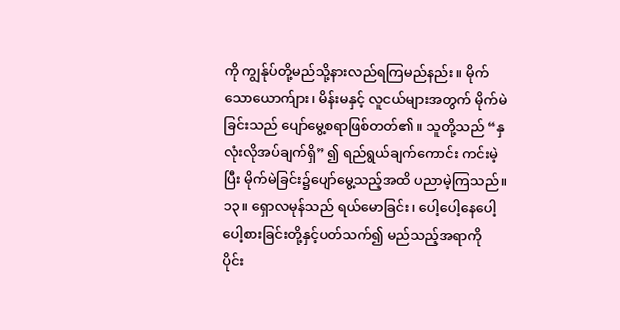ကို ကျွန်ုပ်တို့မည်သို့နားလည်ရကြမည်နည်း။ မိုက်သောယောက်ျား၊ မိန်းမနှင့် လူငယ်များအတွက် မိုက်မဲခြင်းသည် ပျော်မွေ့စရာဖြစ်တတ်၏။ သူတို့သည် “နှလုံးလိုအပ်ချက်ရှိ” ၍ ရည်ရွယ်ချက်ကောင်း ကင်းမဲ့ပြီး မိုက်မဲခြင်း၌ပျော်မွေ့သည့်အထိ ပညာမဲ့ကြသည်။
၁၃။ ရှောလမုန်သည် ရယ်မောခြင်း၊ ပေါ့ပေါ့နေပေါ့ပေါ့စားခြင်းတို့နှင့်ပတ်သက်၍ မည်သည့်အရာကို ပိုင်း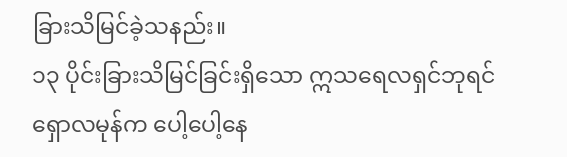ခြားသိမြင်ခဲ့သနည်း။
၁၃ ပိုင်းခြားသိမြင်ခြင်းရှိသော ဣသရေလရှင်ဘုရင် ရှောလမုန်က ပေါ့ပေါ့နေ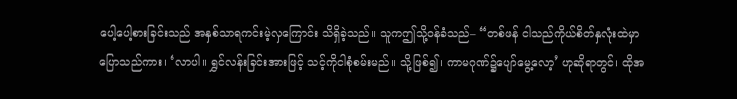ပေါ့ပေါ့စားခြင်းသည် အနှစ်သာရကင်းမဲ့လှကြောင်း သိရှိခဲ့သည်။ သူကဤသို့ဝန်ခံသည်– “တစ်ဖန် ငါသည်ကိုယ်စိတ်နှလုံးထဲမှာပြောသည်ကား၊ ‘လာပါ။ ရွှင်လန်းခြင်းအားဖြင့် သင့်ကိုငါစုံစမ်းမည်။ သို့ဖြစ်၍၊ ကာမဂုဏ်၌ပျော်မွေ့လော့’ ဟုဆိုရာတွင်၊ ထိုအ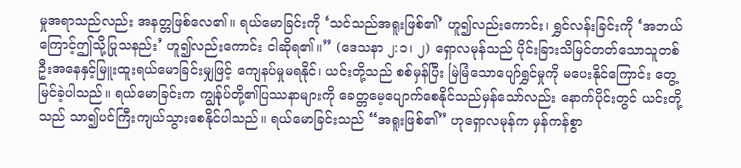မှုအရာသည်လည်း အနတ္တဖြစ်လေ၏။ ရယ်မောခြင်းကို ‘သင်သည်အရူးဖြစ်၏’ ဟူ၍လည်းကောင်း၊ ရွှင်လန်းခြင်းကို ‘အဘယ်ကြောင့်ဤသို့ပြုသနည်း’ ဟူ၍လည်းကောင်း ငါဆိုရ၏။” (ဒေသနာ ၂:၁၊ ၂) ရှောလမုန်သည် ပိုင်းခြားသိမြင်တတ်သောသူတစ်ဦးအနေနှင့်မြူးထူးရယ်မောခြင်းမျှဖြင့် ကျေနပ်မှုမရနိုင်၊ ယင်းတို့သည် စစ်မှန်ပြီး မြဲမြံသောပျော်ရွှင်မှုကို မပေးနိုင်ကြောင်း တွေ့မြင်ခဲ့ပါသည်။ ရယ်မောခြင်းက ကျွန်ုပ်တို့၏ပြဿနာများကို ခေတ္တမေ့ပျောက်စေနိုင်သည်မှန်သော်လည်း နောက်ပိုင်းတွင် ယင်းတို့သည် သာ၍ပင်ကြီးကျယ်သွားစေနိုင်ပါသည်။ ရယ်မောခြင်းသည် “အရူးဖြစ်၏” ဟုရှောလမုန်က မှန်ကန်စွာ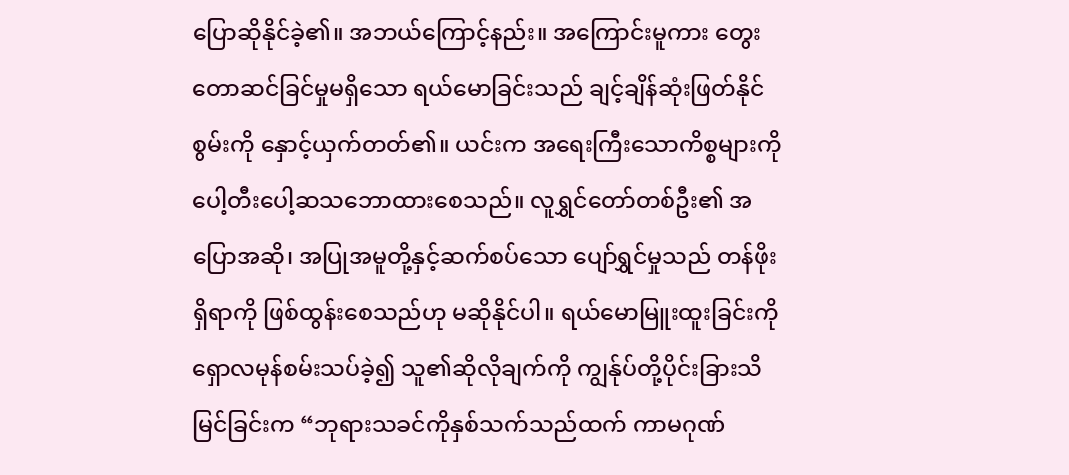ပြောဆိုနိုင်ခဲ့၏။ အဘယ်ကြောင့်နည်း။ အကြောင်းမူကား တွေးတောဆင်ခြင်မှုမရှိသော ရယ်မောခြင်းသည် ချင့်ချိန်ဆုံးဖြတ်နိုင်စွမ်းကို နှောင့်ယှက်တတ်၏။ ယင်းက အရေးကြီးသောကိစ္စများကို ပေါ့တီးပေါ့ဆသဘောထားစေသည်။ လူရွှင်တော်တစ်ဦး၏ အပြောအဆို၊ အပြုအမူတို့နှင့်ဆက်စပ်သော ပျော်ရွှင်မှုသည် တန်ဖိုးရှိရာကို ဖြစ်ထွန်းစေသည်ဟု မဆိုနိုင်ပါ။ ရယ်မောမြူးထူးခြင်းကို ရှောလမုန်စမ်းသပ်ခဲ့၍ သူ၏ဆိုလိုချက်ကို ကျွန်ုပ်တို့ပိုင်းခြားသိမြင်ခြင်းက “ဘုရားသခင်ကိုနှစ်သက်သည်ထက် ကာမဂုဏ်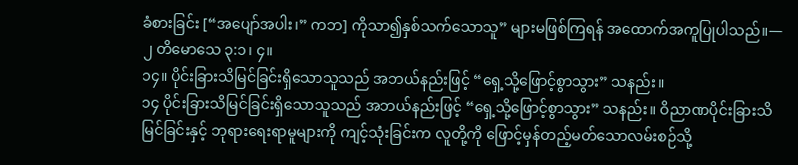ခံစားခြင်း [“အပျော်အပါး၊” ကဘ] ကိုသာ၍နှစ်သက်သောသူ” များမဖြစ်ကြရန် အထောက်အကူပြုပါသည်။—၂ တိမောသေ ၃:၁၊ ၄။
၁၄။ ပိုင်းခြားသိမြင်ခြင်းရှိသောသူသည် အဘယ်နည်းဖြင့် “ရှေ့သို့ဖြောင့်စွာသွား” သနည်း။
၁၄ ပိုင်းခြားသိမြင်ခြင်းရှိသောသူသည် အဘယ်နည်းဖြင့် “ရှေ့သို့ဖြောင့်စွာသွား” သနည်း။ ဝိညာဏပိုင်းခြားသိမြင်ခြင်းနှင့် ဘုရားရေးရာမူများကို ကျင့်သုံးခြင်းက လူတို့ကို ဖြောင့်မှန်တည့်မတ်သောလမ်းစဉ်သို့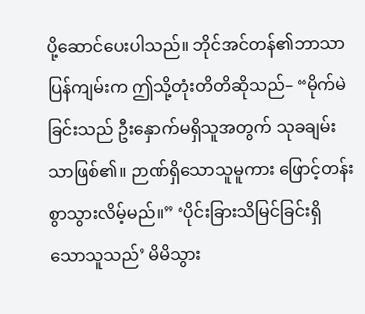ပို့ဆောင်ပေးပါသည်။ ဘိုင်အင်တန်၏ဘာသာပြန်ကျမ်းက ဤသို့တုံးတိတိဆိုသည်– “မိုက်မဲခြင်းသည် ဦးနှောက်မရှိသူအတွက် သုခချမ်းသာဖြစ်၏။ ဉာဏ်ရှိသောသူမူကား ဖြောင့်တန်းစွာသွားလိမ့်မည်။” ‘ပိုင်းခြားသိမြင်ခြင်းရှိသောသူသည်’ မိမိသွား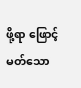ဖို့ရာ ဖြောင့်မတ်သော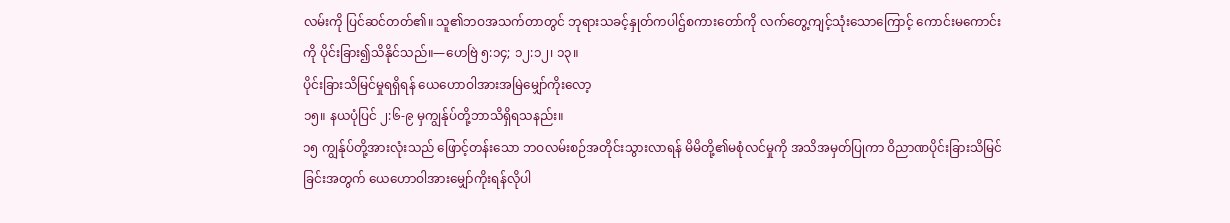လမ်းကို ပြင်ဆင်တတ်၏။ သူ၏ဘဝအသက်တာတွင် ဘုရားသခင့်နှုတ်ကပါဌ်စကားတော်ကို လက်တွေ့ကျင့်သုံးသောကြောင့် ကောင်းမကောင်းကို ပိုင်းခြား၍သိနိုင်သည်။—ဟေဗြဲ ၅:၁၄; ၁၂:၁၂၊ ၁၃။
ပိုင်းခြားသိမြင်မှုရရှိရန် ယေဟောဝါအားအမြဲမျှော်ကိုးလော့
၁၅။ နယပုံပြင် ၂:၆-၉ မှကျွန်ုပ်တို့ဘာသိရှိရသနည်း။
၁၅ ကျွန်ုပ်တို့အားလုံးသည် ဖြောင့်တန်းသော ဘဝလမ်းစဉ်အတိုင်းသွားလာရန် မိမိတို့၏မစုံလင်မှုကို အသိအမှတ်ပြုကာ ဝိညာဏပိုင်းခြားသိမြင်ခြင်းအတွက် ယေဟောဝါအားမျှော်ကိုးရန်လိုပါ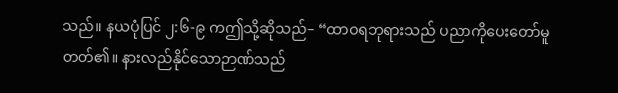သည်။ နယပုံပြင် ၂:၆-၉ ကဤသို့ဆိုသည်– “ထာဝရဘုရားသည် ပညာကိုပေးတော်မူတတ်၏။ နားလည်နိုင်သောဉာဏ်သည်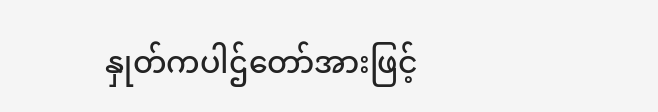နှုတ်ကပါဌ်တော်အားဖြင့်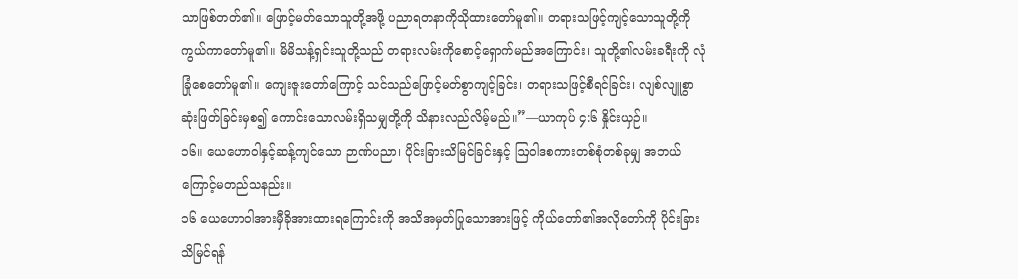သာဖြစ်တတ်၏။ ဖြောင့်မတ်သောသူတို့အဖို့ ပညာရတနာကိုသိုထားတော်မူ၏။ တရားသဖြင့်ကျင့်သောသူတို့ကို ကွယ်ကာတော်မူ၏။ မိမိသန့်ရှင်းသူတို့သည် တရားလမ်းကိုစောင့်ရှောက်မည်အကြောင်း၊ သူတို့၏လမ်းခရီးကို လုံခြုံစေတော်မူ၏။ ကျေးဇူးတော်ကြောင့် သင်သည်ဖြောင့်မတ်စွာကျင့်ခြင်း၊ တရားသဖြင့်စီရင်ခြင်း၊ လျစ်လျူစွာဆုံးဖြတ်ခြင်းမှစ၍ ကောင်းသောလမ်းရှိသမျှတို့ကို သိနားလည်လိမ့်မည်။”—ယာကုပ် ၄:၆ နှိုင်းယှဉ်။
၁၆။ ယေဟောဝါနှင့်ဆန့်ကျင်သော ဉာဏ်ပညာ၊ ပိုင်းခြားသိမြင်ခြင်းနှင့် ဩဝါဒစကားတစ်စုံတစ်ခုမျှ အဘယ်ကြောင့်မတည်သနည်း။
၁၆ ယေဟောဝါအားမှီခိုအားထားရကြောင်းကို အသိအမှတ်ပြုသောအားဖြင့် ကိုယ်တော်၏အလိုတော်ကို ပိုင်းခြားသိမြင်ရန်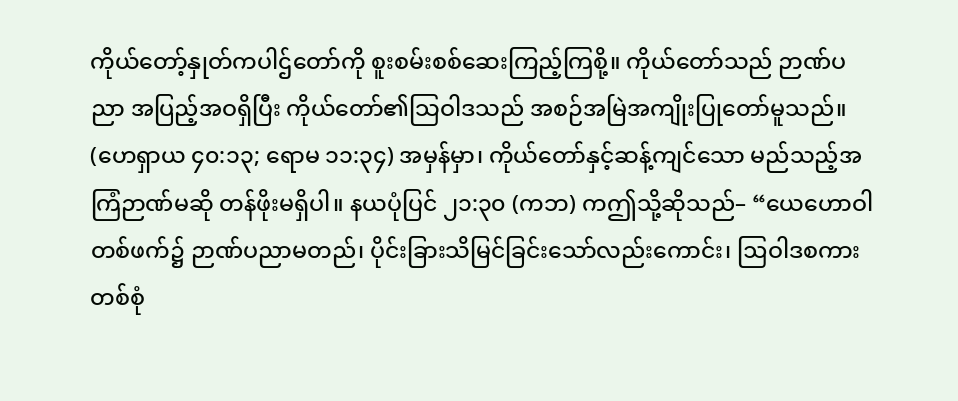ကိုယ်တော့်နှုတ်ကပါဌ်တော်ကို စူးစမ်းစစ်ဆေးကြည့်ကြစို့။ ကိုယ်တော်သည် ဉာဏ်ပညာ အပြည့်အဝရှိပြီး ကိုယ်တော်၏သြဝါဒသည် အစဉ်အမြဲအကျိုးပြုတော်မူသည်။ (ဟေရှာယ ၄၀:၁၃; ရောမ ၁၁:၃၄) အမှန်မှာ၊ ကိုယ်တော်နှင့်ဆန့်ကျင်သော မည်သည့်အကြံဉာဏ်မဆို တန်ဖိုးမရှိပါ။ နယပုံပြင် ၂၁:၃၀ (ကဘ) ကဤသို့ဆိုသည်– “ယေဟောဝါတစ်ဖက်၌ ဉာဏ်ပညာမတည်၊ ပိုင်းခြားသိမြင်ခြင်းသော်လည်းကောင်း၊ ဩဝါဒစကားတစ်စုံ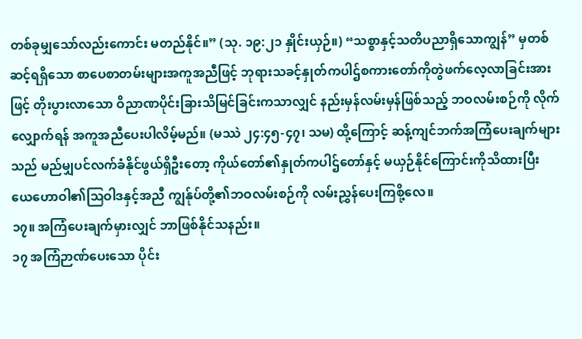တစ်ခုမျှသော်လည်းကောင်း မတည်နိုင်။” (သု. ၁၉:၂၁ နှိုင်းယှဉ်။) “သစ္စာနှင့်သတိပညာရှိသောကျွန်” မှတစ်ဆင့်ရရှိသော စာပေစာတမ်းများအကူအညီဖြင့် ဘုရားသခင့်နှုတ်ကပါဌ်စကားတော်ကိုတွဲဖက်လေ့လာခြင်းအားဖြင့် တိုးပွားလာသော ဝိညာဏပိုင်းခြားသိမြင်ခြင်းကသာလျှင် နည်းမှန်လမ်းမှန်ဖြစ်သည့် ဘဝလမ်းစဉ်ကို လိုက်လျှောက်ရန် အကူအညီပေးပါလိမ့်မည်။ (မဿဲ ၂၄:၄၅-၄၇၊ သမ) ထို့ကြောင့် ဆန့်ကျင်ဘက်အကြံပေးချက်များသည် မည်မျှပင်လက်ခံနိုင်ဖွယ်ရှိဦးတော့ ကိုယ်တော်၏နှုတ်ကပါဌ်တော်နှင့် မယှဉ်နိုင်ကြောင်းကိုသိထားပြီး ယေဟောဝါ၏သြဝါဒနှင့်အညီ ကျွန်ုပ်တို့၏ဘဝလမ်းစဉ်ကို လမ်းညွှန်ပေးကြစို့လေ။
၁၇။ အကြံပေးချက်မှားလျှင် ဘာဖြစ်နိုင်သနည်း။
၁၇ အကြံဉာဏ်ပေးသော ပိုင်း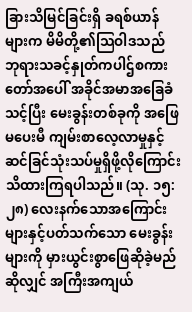ခြားသိမြင်ခြင်းရှိ ခရစ်ယာန်များက မိမိတို့၏သြဝါဒသည် ဘုရားသခင့်နှုတ်ကပါဌ်စကားတော်အပေါ် အခိုင်အမာအခြေခံသင့်ပြီး မေးခွန်းတစ်ခုကို အဖြေမပေးမီ ကျမ်းစာလေ့လာမှုနှင့် ဆင်ခြင်သုံးသပ်မှုရှိဖို့လိုကြောင်း သိထားကြရပါသည်။ (သု. ၁၅:၂၈) လေးနက်သောအကြောင်းများနှင့်ပတ်သက်သော မေးခွန်းများကို မှားယွင်းစွာဖြေဆိုခဲ့မည်ဆိုလျှင် အကြီးအကျယ်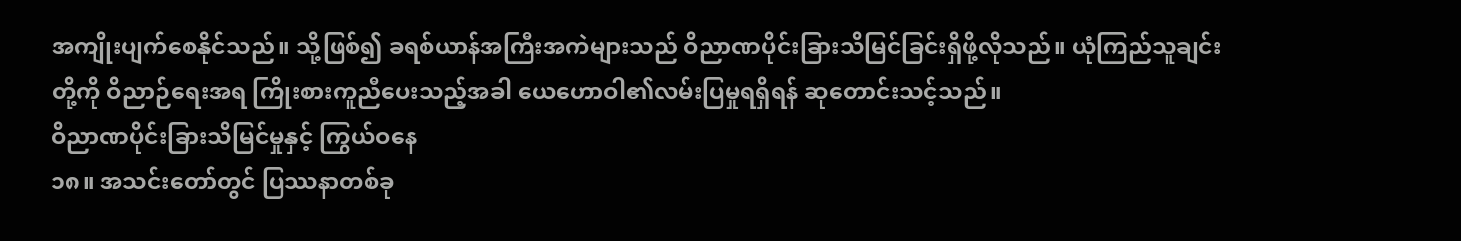အကျိုးပျက်စေနိုင်သည်။ သို့ဖြစ်၍ ခရစ်ယာန်အကြီးအကဲများသည် ဝိညာဏပိုင်းခြားသိမြင်ခြင်းရှိဖို့လိုသည်။ ယုံကြည်သူချင်းတို့ကို ဝိညာဉ်ရေးအရ ကြိုးစားကူညီပေးသည့်အခါ ယေဟောဝါ၏လမ်းပြမှုရရှိရန် ဆုတောင်းသင့်သည်။
ဝိညာဏပိုင်းခြားသိမြင်မှုနှင့် ကြွယ်ဝနေ
၁၈။ အသင်းတော်တွင် ပြဿနာတစ်ခု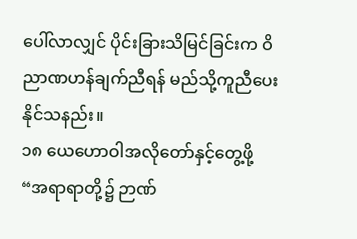ပေါ်လာလျှင် ပိုင်းခြားသိမြင်ခြင်းက ဝိညာဏဟန်ချက်ညီရန် မည်သို့ကူညီပေးနိုင်သနည်း။
၁၈ ယေဟောဝါအလိုတော်နှင့်တွေ့ဖို့ “အရာရာတို့၌ ဉာဏ်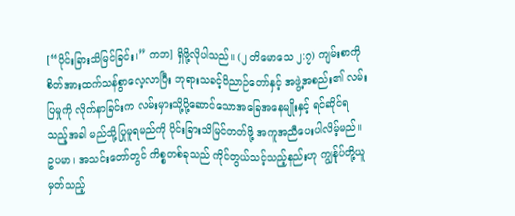[“ပိုင်းခြားသိမြင်ခြင်း၊” ကဘ] ရှိဖို့လိုပါသည်။ (၂ တိမောသေ ၂:၇) ကျမ်းစာကို စိတ်အားထက်သန်စွာလေ့လာပြီး ဘုရားသခင့်ဝိညာဉ်တော်နှင့် အဖွဲ့အစည်း၏ လမ်းပြမှုကို လိုက်နာခြင်းက လမ်းမှားသို့ပို့ဆောင်သောအခြေအနေမျိုးနှင့် ရင်ဆိုင်ရသည့်အခါ မည်သို့ပြုမူရမည်ကို ပိုင်းခြားသိမြင်တတ်ဖို့ အကူအညီပေးပါလိမ့်မည်။ ဥပမာ၊ အသင်းတော်တွင် ကိစ္စတစ်ခုသည် ကိုင်တွယ်သင့်သည့်နည်းဟု ကျွန်ုပ်တို့ယူမှတ်သည့်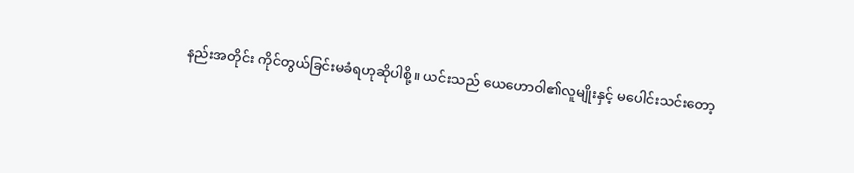နည်းအတိုင်း ကိုင်တွယ်ခြင်းမခံရဟုဆိုပါစို့။ ယင်းသည် ယေဟောဝါ၏လူမျိုးနှင့် မပေါင်းသင်းတော့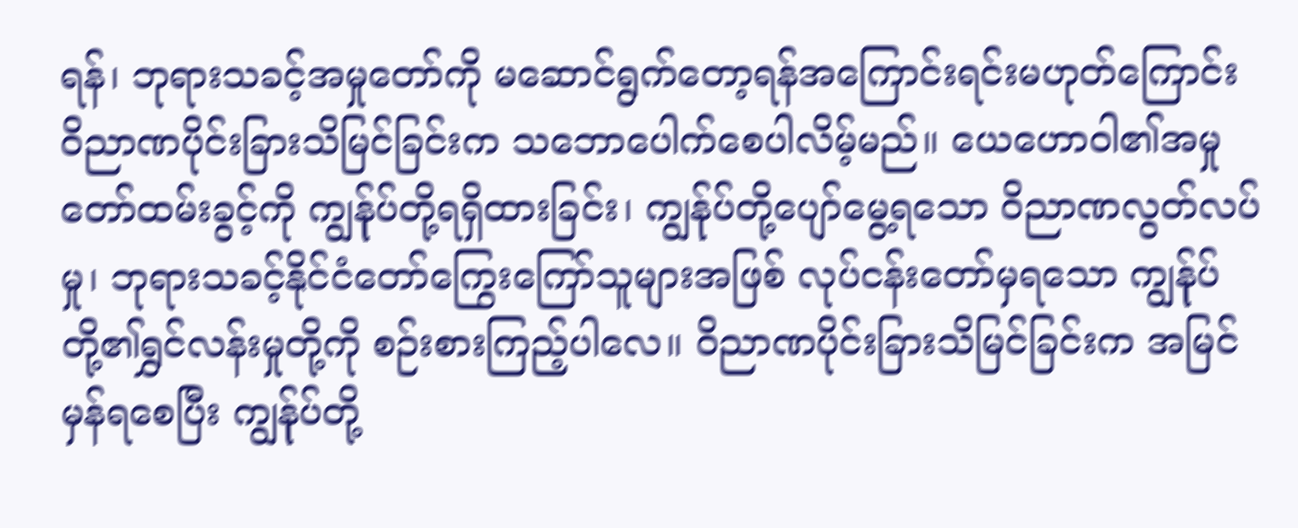ရန်၊ ဘုရားသခင့်အမှုတော်ကို မဆောင်ရွက်တော့ရန်အကြောင်းရင်းမဟုတ်ကြောင်း ဝိညာဏပိုင်းခြားသိမြင်ခြင်းက သဘောပေါက်စေပါလိမ့်မည်။ ယေဟောဝါ၏အမှုတော်ထမ်းခွင့်ကို ကျွန်ုပ်တို့ရရှိထားခြင်း၊ ကျွန်ုပ်တို့ပျော်မွေ့ရသော ဝိညာဏလွတ်လပ်မှု၊ ဘုရားသခင့်နိုင်ငံတော်ကြွေးကြော်သူများအဖြစ် လုပ်ငန်းတော်မှရသော ကျွန်ုပ်တို့၏ရွှင်လန်းမှုတို့ကို စဉ်းစားကြည့်ပါလေ။ ဝိညာဏပိုင်းခြားသိမြင်ခြင်းက အမြင်မှန်ရစေပြီး ကျွန်ုပ်တို့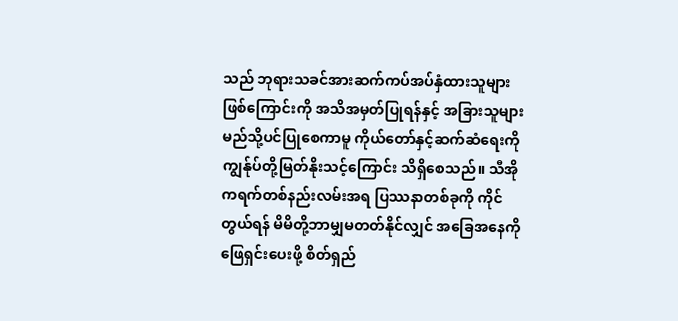သည် ဘုရားသခင်အားဆက်ကပ်အပ်နှံထားသူများဖြစ်ကြောင်းကို အသိအမှတ်ပြုရန်နှင့် အခြားသူများ မည်သို့ပင်ပြုစေကာမူ ကိုယ်တော်နှင့်ဆက်ဆံရေးကို ကျွန်ုပ်တို့မြတ်နိုးသင့်ကြောင်း သိရှိစေသည်။ သီအိုကရက်တစ်နည်းလမ်းအရ ပြဿနာတစ်ခုကို ကိုင်တွယ်ရန် မိမိတို့ဘာမျှမတတ်နိုင်လျှင် အခြေအနေကိုဖြေရှင်းပေးဖို့ စိတ်ရှည်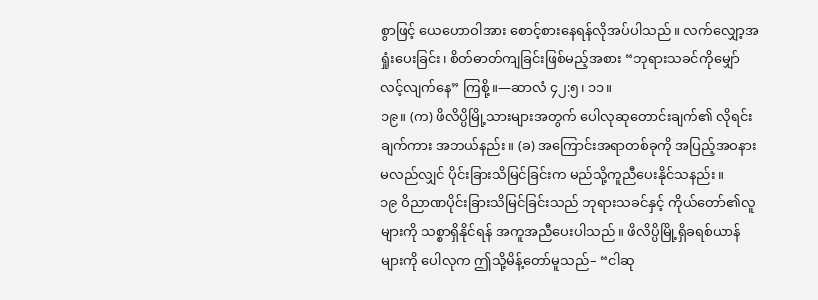စွာဖြင့် ယေဟောဝါအား စောင့်စားနေရန်လိုအပ်ပါသည်။ လက်လျှော့အရှုံးပေးခြင်း၊ စိတ်ဓာတ်ကျခြင်းဖြစ်မည့်အစား “ဘုရားသခင်ကိုမျှော်လင့်လျက်နေ” ကြစို့။—ဆာလံ ၄၂:၅၊ ၁၁။
၁၉။ (က) ဖိလိပ္ပိမြို့သားများအတွက် ပေါလုဆုတောင်းချက်၏ လိုရင်းချက်ကား အဘယ်နည်း။ (ခ) အကြောင်းအရာတစ်ခုကို အပြည့်အဝနားမလည်လျှင် ပိုင်းခြားသိမြင်ခြင်းက မည်သို့ကူညီပေးနိုင်သနည်း။
၁၉ ဝိညာဏပိုင်းခြားသိမြင်ခြင်းသည် ဘုရားသခင်နှင့် ကိုယ်တော်၏လူများကို သစ္စာရှိနိုင်ရန် အကူအညီပေးပါသည်။ ဖိလိပ္ပိမြို့ရှိခရစ်ယာန်များကို ပေါလုက ဤသို့မိန့်တော်မူသည်– “ငါဆု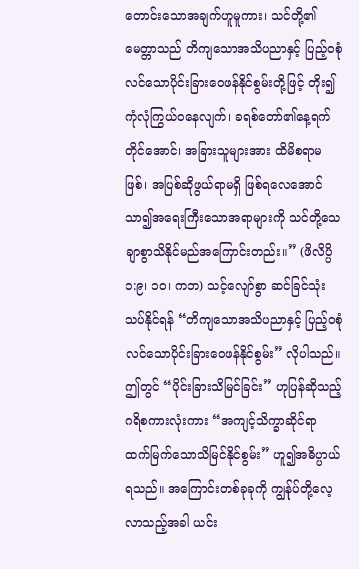တောင်းသောအချက်ဟူမူကား၊ သင်တို့၏မေတ္တာသည် တိကျသောအသိပညာနှင့် ပြည့်ဝစုံလင်သောပိုင်းခြားဝေဖန်နိုင်စွမ်းတို့ဖြင့် တိုး၍ကုံလုံကြွယ်ဝနေလျက်၊ ခရစ်တော်၏နေ့ရက်တိုင်အောင်၊ အခြားသူများအား ထိမိစရာမဖြစ်၊ အပြစ်ဆိုဖွယ်ရာမရှိ ဖြစ်ရလေအောင် သာ၍အရေးကြီးသောအရာများကို သင်တို့သေချာစွာသိနိုင်မည်အကြောင်းတည်း။” (ဖိလိပ္ပိ ၁:၉၊ ၁၀၊ ကဘ) သင့်လျော်စွာ ဆင်ခြင်သုံးသပ်နိုင်ရန် “တိကျသောအသိပညာနှင့် ပြည့်ဝစုံလင်သောပိုင်းခြားဝေဖန်နိုင်စွမ်း” လိုပါသည်။ ဤတွင် “ပိုင်းခြားသိမြင်ခြင်း” ဟုပြန်ဆိုသည့်ဂရိစကားလုံးကား “အကျင့်သိက္ခာဆိုင်ရာ ထက်မြက်သောသိမြင်နိုင်စွမ်း” ဟူ၍အဓိပ္ပာယ်ရသည်။ အကြောင်းတစ်ခုခုကို ကျွန်ုပ်တို့လေ့လာသည့်အခါ ယင်း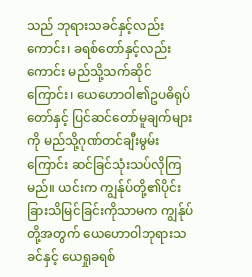သည် ဘုရားသခင်နှင့်လည်းကောင်း၊ ခရစ်တော်နှင့်လည်းကောင်း မည်သို့သက်ဆိုင်ကြောင်း၊ ယေဟောဝါ၏ဥပဓိရုပ်တော်နှင့် ပြင်ဆင်တော်မူချက်များကို မည်သို့ဂုဏ်တင်ချီးမွမ်းကြောင်း ဆင်ခြင်သုံးသပ်လိုကြမည်။ ယင်းက ကျွန်ုပ်တို့၏ပိုင်းခြားသိမြင်ခြင်းကိုသာမက ကျွန်ုပ်တို့အတွက် ယေဟောဝါဘုရားသခင်နှင့် ယေရှုခရစ်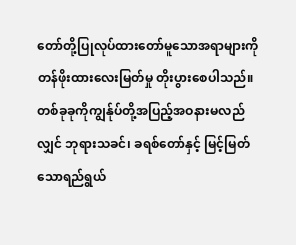တော်တို့ပြုလုပ်ထားတော်မူသောအရာများကို တန်ဖိုးထားလေးမြတ်မှု တိုးပွားစေပါသည်။ တစ်ခုခုကိုကျွန်ုပ်တို့အပြည့်အဝနားမလည်လျှင် ဘုရားသခင်၊ ခရစ်တော်နှင့် မြင့်မြတ်သောရည်ရွယ်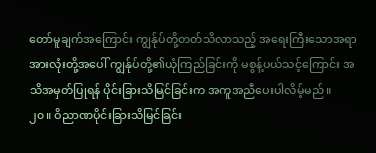တော်မူချက်အကြောင်း ကျွန်ုပ်တို့တတ်သိလာသည့် အရေးကြီးသောအရာ အားလုံးတို့အပေါ် ကျွန်ုပ်တို့၏ယုံကြည်ခြင်းကို မစွန့်ပယ်သင့်ကြောင်း အသိအမှတ်ပြုရန် ပိုင်းခြားသိမြင်ခြင်းက အကူအညီပေးပါလိမ့်မည်။
၂၀။ ဝိညာဏပိုင်းခြားသိမြင်ခြင်း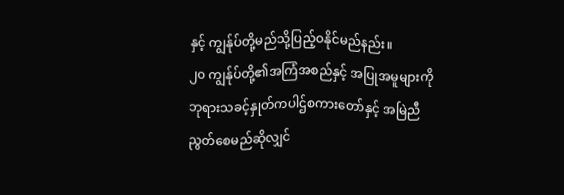နှင့် ကျွန်ုပ်တို့မည်သို့ပြည့်ဝနိုင်မည်နည်း။
၂၀ ကျွန်ုပ်တို့၏အကြံအစည်နှင့် အပြုအမူများကို ဘုရားသခင့်နှုတ်ကပါဌ်စကားတော်နှင့် အမြဲညီညွတ်စေမည်ဆိုလျှင်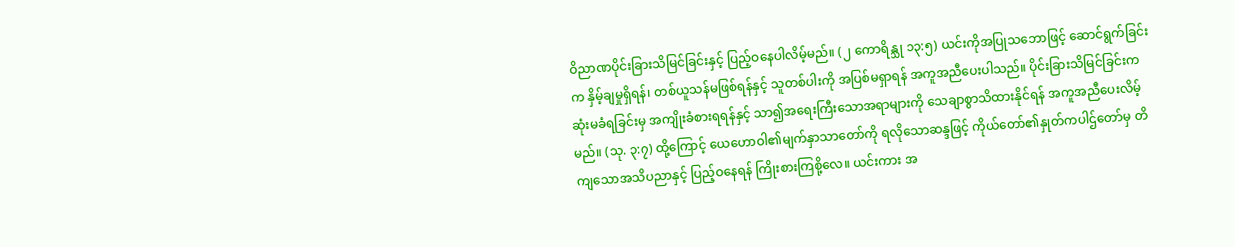ဝိညာဏပိုင်းခြားသိမြင်ခြင်းနှင့် ပြည့်ဝနေပါလိမ့်မည်။ (၂ ကောရိန္သု ၁၃:၅) ယင်းကိုအပြုသဘောဖြင့် ဆောင်ရွက်ခြင်းက နှိမ့်ချမှုရှိရန်၊ တစ်ယူသန်မဖြစ်ရန်နှင့် သူတစ်ပါးကို အပြစ်မရှာရန် အကူအညီပေးပါသည်။ ပိုင်းခြားသိမြင်ခြင်းက ဆုံးမခံရခြင်းမှ အကျိုးခံစားရရန်နှင့် သာ၍အရေးကြီးသောအရာများကို သေချာစွာသိထားနိုင်ရန် အကူအညီပေးလိမ့်မည်။ (သု. ၃:၇) ထို့ကြောင့် ယေဟောဝါ၏မျက်နှာသာတော်ကို ရလိုသောဆန္ဒဖြင့် ကိုယ်တော်၏နှုတ်ကပါဌ်တော်မှ တိကျသောအသိပညာနှင့် ပြည့်ဝနေရန် ကြိုးစားကြစို့လေ။ ယင်းကား အ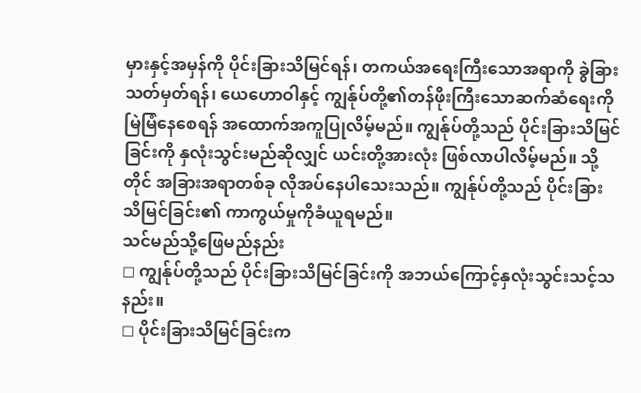မှားနှင့်အမှန်ကို ပိုင်းခြားသိမြင်ရန်၊ တကယ်အရေးကြီးသောအရာကို ခွဲခြားသတ်မှတ်ရန်၊ ယေဟောဝါနှင့် ကျွန်ုပ်တို့၏တန်ဖိုးကြီးသောဆက်ဆံရေးကို မြဲမြံနေစေရန် အထောက်အကူပြုလိမ့်မည်။ ကျွန်ုပ်တို့သည် ပိုင်းခြားသိမြင်ခြင်းကို နှလုံးသွင်းမည်ဆိုလျှင် ယင်းတို့အားလုံး ဖြစ်လာပါလိမ့်မည်။ သို့တိုင် အခြားအရာတစ်ခု လိုအပ်နေပါသေးသည်။ ကျွန်ုပ်တို့သည် ပိုင်းခြားသိမြင်ခြင်း၏ ကာကွယ်မှုကိုခံယူရမည်။
သင်မည်သို့ဖြေမည်နည်း
◻ ကျွန်ုပ်တို့သည် ပိုင်းခြားသိမြင်ခြင်းကို အဘယ်ကြောင့်နှလုံးသွင်းသင့်သနည်း။
◻ ပိုင်းခြားသိမြင်ခြင်းက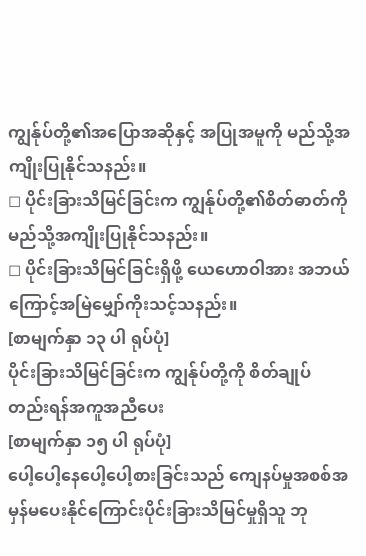ကျွန်ုပ်တို့၏အပြောအဆိုနှင့် အပြုအမူကို မည်သို့အကျိုးပြုနိုင်သနည်း။
◻ ပိုင်းခြားသိမြင်ခြင်းက ကျွန်ုပ်တို့၏စိတ်ဓာတ်ကို မည်သို့အကျိုးပြုနိုင်သနည်း။
◻ ပိုင်းခြားသိမြင်ခြင်းရှိဖို့ ယေဟောဝါအား အဘယ်ကြောင့်အမြဲမျှော်ကိုးသင့်သနည်း။
[စာမျက်နှာ ၁၃ ပါ ရုပ်ပုံ]
ပိုင်းခြားသိမြင်ခြင်းက ကျွန်ုပ်တို့ကို စိတ်ချုပ်တည်းရန်အကူအညီပေး
[စာမျက်နှာ ၁၅ ပါ ရုပ်ပုံ]
ပေါ့ပေါ့နေပေါ့ပေါ့စားခြင်းသည် ကျေနပ်မှုအစစ်အမှန်မပေးနိုင်ကြောင်းပိုင်းခြားသိမြင်မှုရှိသူ ဘု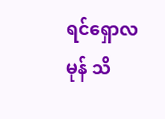ရင်ရှောလမုန် သိ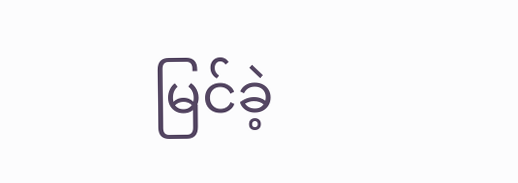မြင်ခဲ့